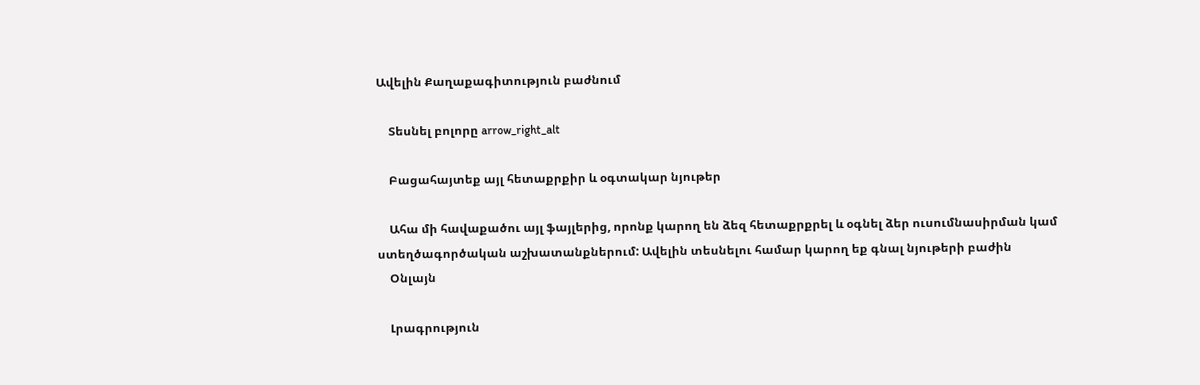Ավելին Քաղաքագիտություն բաժնում

    Տեսնել բոլորը arrow_right_alt

    Բացահայտեք այլ հետաքրքիր և օգտակար նյութեր

    Ահա մի հավաքածու այլ ֆայլերից, որոնք կարող են ձեզ հետաքրքրել և օգնել ձեր ուսումնասիրման կամ ստեղծագործական աշխատանքներում: Ավելին տեսնելու համար կարող եք գնալ նյութերի բաժին
    Օնլայն

    Լրագրություն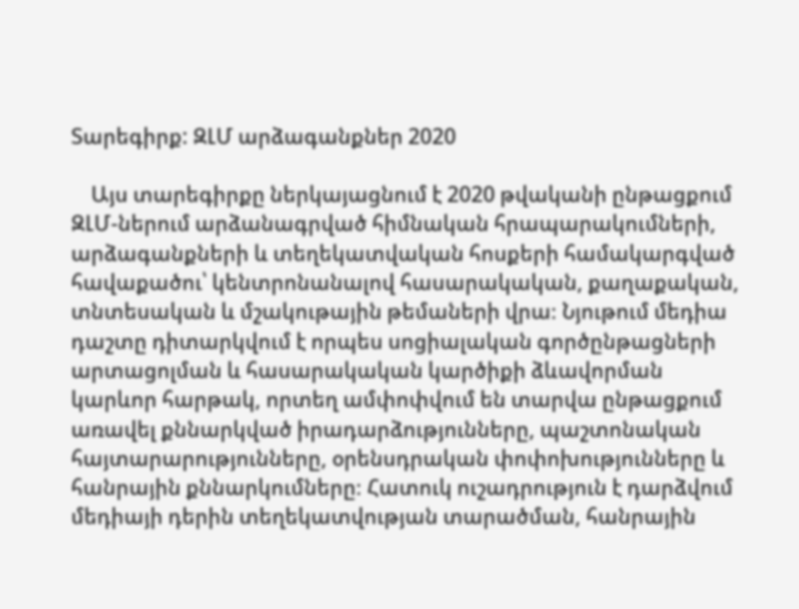Տարեգիրք: ԶԼՄ արձագանքներ 2020

    Այս տարեգիրքը ներկայացնում է 2020 թվականի ընթացքում ԶԼՄ-ներում արձանագրված հիմնական հրապարակումների, արձագանքների և տեղեկատվական հոսքերի համակարգված հավաքածու՝ կենտրոնանալով հասարակական, քաղաքական, տնտեսական և մշակութային թեմաների վրա։ Նյութում մեդիա դաշտը դիտարկվում է որպես սոցիալական գործընթացների արտացոլման և հասարակական կարծիքի ձևավորման կարևոր հարթակ, որտեղ ամփոփվում են տարվա ընթացքում առավել քննարկված իրադարձությունները, պաշտոնական հայտարարությունները, օրենսդրական փոփոխությունները և հանրային քննարկումները։ Հատուկ ուշադրություն է դարձվում մեդիայի դերին տեղեկատվության տարածման, հանրային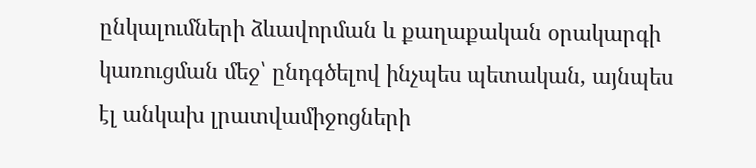ընկալումների ձևավորման և քաղաքական օրակարգի կառուցման մեջ՝ ընդգծելով ինչպես պետական, այնպես էլ անկախ լրատվամիջոցների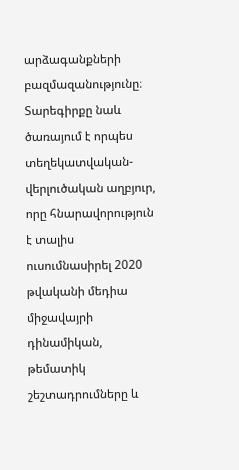արձագանքների բազմազանությունը։ Տարեգիրքը նաև ծառայում է որպես տեղեկատվական-վերլուծական աղբյուր, որը հնարավորություն է տալիս ուսումնասիրել 2020 թվականի մեդիա միջավայրի դինամիկան, թեմատիկ շեշտադրումները և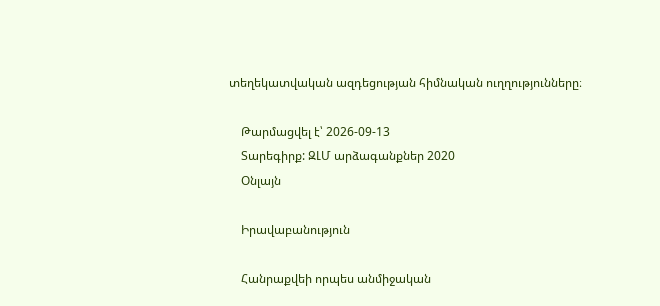տեղեկատվական ազդեցության հիմնական ուղղությունները։

    Թարմացվել է՝ 2026-09-13
    Տարեգիրք: ԶԼՄ արձագանքներ 2020
    Օնլայն

    Իրավաբանություն

    Հանրաքվեի որպես անմիջական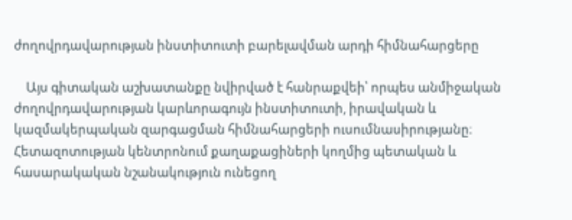ժողովրդավարության ինստիտուտի բարելավման արդի հիմնահարցերը

    Այս գիտական աշխատանքը նվիրված է հանրաքվեի՝ որպես անմիջական ժողովրդավարության կարևորագույն ինստիտուտի, իրավական և կազմակերպական զարգացման հիմնահարցերի ուսումնասիրությանը։ Հետազոտության կենտրոնում քաղաքացիների կողմից պետական և հասարակական նշանակություն ունեցող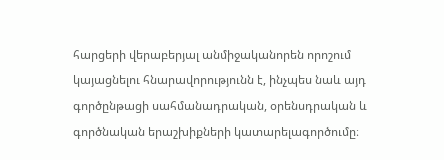հարցերի վերաբերյալ անմիջականորեն որոշում կայացնելու հնարավորությունն է, ինչպես նաև այդ գործընթացի սահմանադրական, օրենսդրական և գործնական երաշխիքների կատարելագործումը։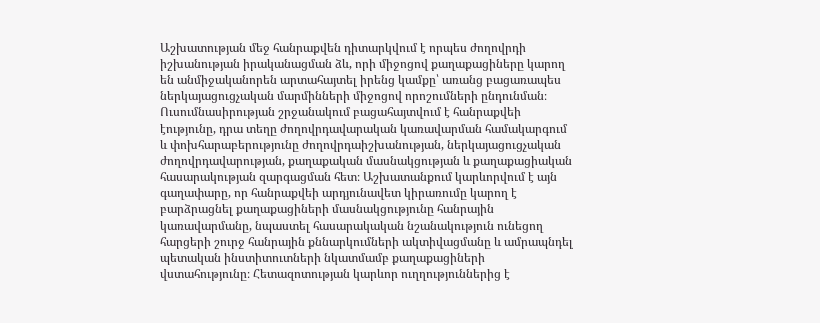Աշխատության մեջ հանրաքվեն դիտարկվում է որպես ժողովրդի իշխանության իրականացման ձև, որի միջոցով քաղաքացիները կարող են անմիջականորեն արտահայտել իրենց կամքը՝ առանց բացառապես ներկայացուցչական մարմինների միջոցով որոշումների ընդունման։ Ուսումնասիրության շրջանակում բացահայտվում է հանրաքվեի էությունը, դրա տեղը ժողովրդավարական կառավարման համակարգում և փոխհարաբերությունը ժողովրդաիշխանության, ներկայացուցչական ժողովրդավարության, քաղաքական մասնակցության և քաղաքացիական հասարակության զարգացման հետ։ Աշխատանքում կարևորվում է այն գաղափարը, որ հանրաքվեի արդյունավետ կիրառումը կարող է բարձրացնել քաղաքացիների մասնակցությունը հանրային կառավարմանը, նպաստել հասարակական նշանակություն ունեցող հարցերի շուրջ հանրային քննարկումների ակտիվացմանը և ամրապնդել պետական ինստիտուտների նկատմամբ քաղաքացիների վստահությունը։ Հետազոտության կարևոր ուղղություններից է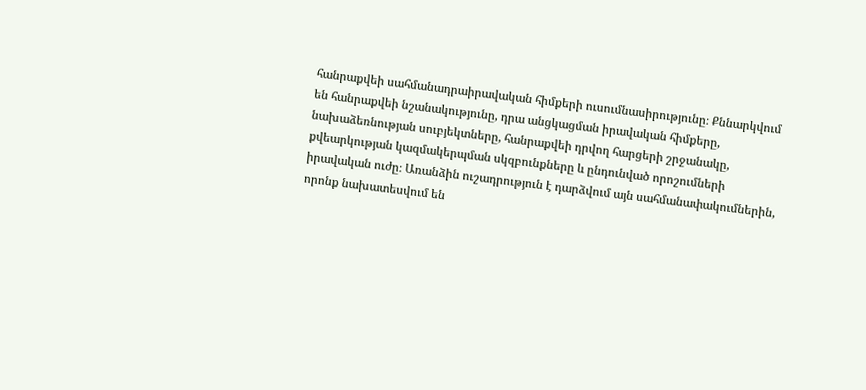հանրաքվեի սահմանադրաիրավական հիմքերի ուսումնասիրությունը։ Քննարկվում են հանրաքվեի նշանակությունը, դրա անցկացման իրավական հիմքերը, նախաձեռնության սուբյեկտները, հանրաքվեի դրվող հարցերի շրջանակը, քվեարկության կազմակերպման սկզբունքները և ընդունված որոշումների իրավական ուժը։ Առանձին ուշադրություն է դարձվում այն սահմանափակումներին, որոնք նախատեսվում են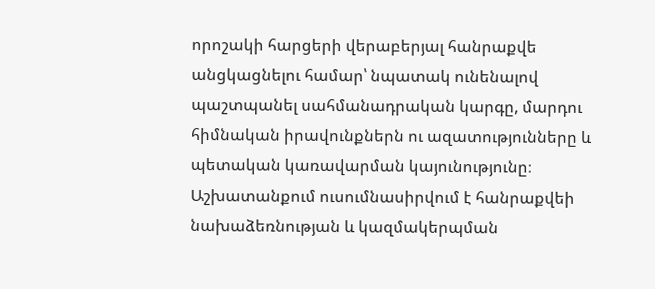որոշակի հարցերի վերաբերյալ հանրաքվե անցկացնելու համար՝ նպատակ ունենալով պաշտպանել սահմանադրական կարգը, մարդու հիմնական իրավունքներն ու ազատությունները և պետական կառավարման կայունությունը։ Աշխատանքում ուսումնասիրվում է հանրաքվեի նախաձեռնության և կազմակերպման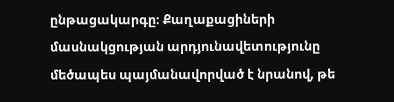ընթացակարգը։ Քաղաքացիների մասնակցության արդյունավետությունը մեծապես պայմանավորված է նրանով, թե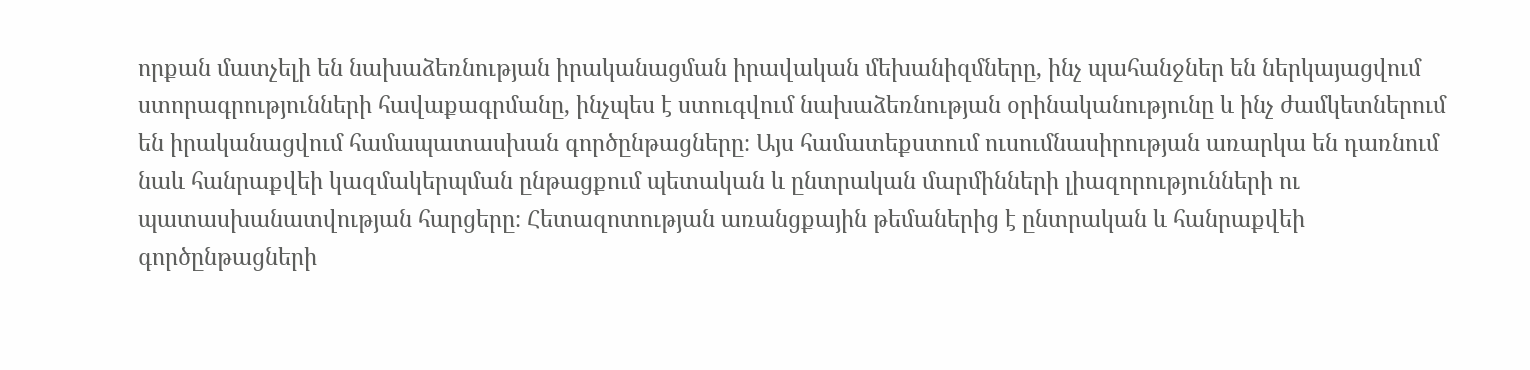որքան մատչելի են նախաձեռնության իրականացման իրավական մեխանիզմները, ինչ պահանջներ են ներկայացվում ստորագրությունների հավաքագրմանը, ինչպես է ստուգվում նախաձեռնության օրինականությունը և ինչ ժամկետներում են իրականացվում համապատասխան գործընթացները։ Այս համատեքստում ուսումնասիրության առարկա են դառնում նաև հանրաքվեի կազմակերպման ընթացքում պետական և ընտրական մարմինների լիազորությունների ու պատասխանատվության հարցերը։ Հետազոտության առանցքային թեմաներից է ընտրական և հանրաքվեի գործընթացների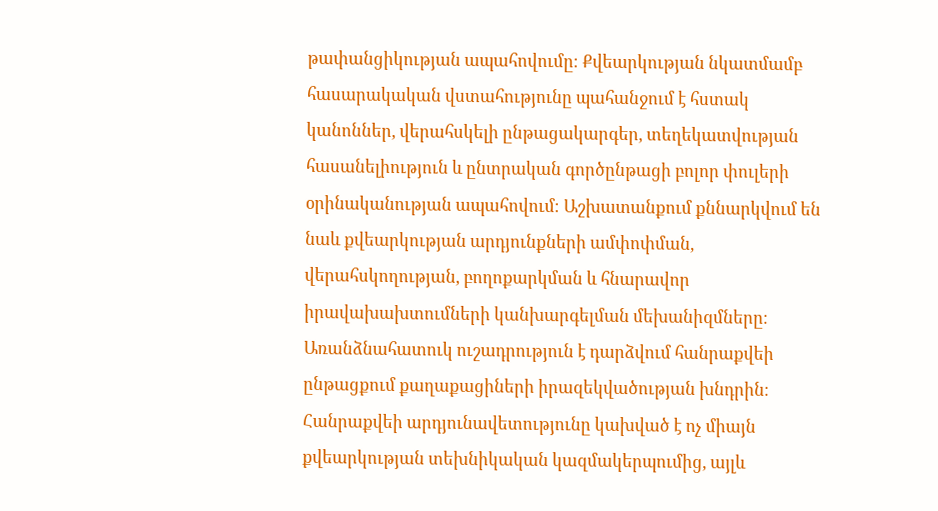թափանցիկության ապահովումը։ Քվեարկության նկատմամբ հասարակական վստահությունը պահանջում է հստակ կանոններ, վերահսկելի ընթացակարգեր, տեղեկատվության հասանելիություն և ընտրական գործընթացի բոլոր փուլերի օրինականության ապահովում։ Աշխատանքում քննարկվում են նաև քվեարկության արդյունքների ամփոփման, վերահսկողության, բողոքարկման և հնարավոր իրավախախտումների կանխարգելման մեխանիզմները։ Առանձնահատուկ ուշադրություն է դարձվում հանրաքվեի ընթացքում քաղաքացիների իրազեկվածության խնդրին։ Հանրաքվեի արդյունավետությունը կախված է ոչ միայն քվեարկության տեխնիկական կազմակերպումից, այլև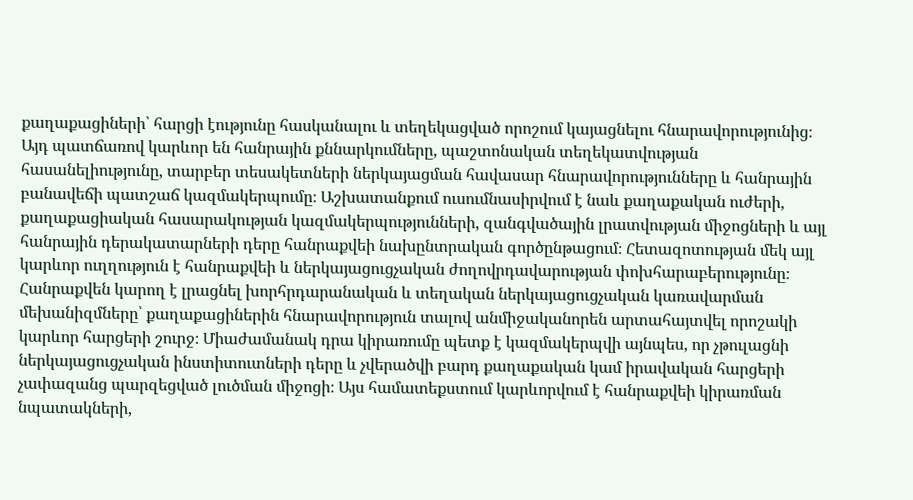քաղաքացիների՝ հարցի էությունը հասկանալու և տեղեկացված որոշում կայացնելու հնարավորությունից։ Այդ պատճառով կարևոր են հանրային քննարկումները, պաշտոնական տեղեկատվության հասանելիությունը, տարբեր տեսակետների ներկայացման հավասար հնարավորությունները և հանրային բանավեճի պատշաճ կազմակերպումը։ Աշխատանքում ուսումնասիրվում է նաև քաղաքական ուժերի, քաղաքացիական հասարակության կազմակերպությունների, զանգվածային լրատվության միջոցների և այլ հանրային դերակատարների դերը հանրաքվեի նախընտրական գործընթացում։ Հետազոտության մեկ այլ կարևոր ուղղություն է հանրաքվեի և ներկայացուցչական ժողովրդավարության փոխհարաբերությունը։ Հանրաքվեն կարող է լրացնել խորհրդարանական և տեղական ներկայացուցչական կառավարման մեխանիզմները՝ քաղաքացիներին հնարավորություն տալով անմիջականորեն արտահայտվել որոշակի կարևոր հարցերի շուրջ։ Միաժամանակ դրա կիրառումը պետք է կազմակերպվի այնպես, որ չթուլացնի ներկայացուցչական ինստիտուտների դերը և չվերածվի բարդ քաղաքական կամ իրավական հարցերի չափազանց պարզեցված լուծման միջոցի։ Այս համատեքստում կարևորվում է հանրաքվեի կիրառման նպատակների,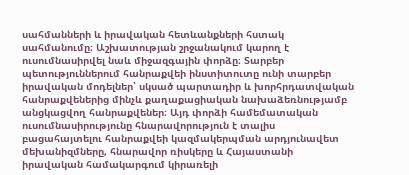սահմանների և իրավական հետևանքների հստակ սահմանումը։ Աշխատության շրջանակում կարող է ուսումնասիրվել նաև միջազգային փորձը։ Տարբեր պետություններում հանրաքվեի ինստիտուտը ունի տարբեր իրավական մոդելներ՝ սկսած պարտադիր և խորհրդատվական հանրաքվեներից մինչև քաղաքացիական նախաձեռնությամբ անցկացվող հանրաքվեներ։ Այդ փորձի համեմատական ուսումնասիրությունը հնարավորություն է տալիս բացահայտելու հանրաքվեի կազմակերպման արդյունավետ մեխանիզմները, հնարավոր ռիսկերը և Հայաստանի իրավական համակարգում կիրառելի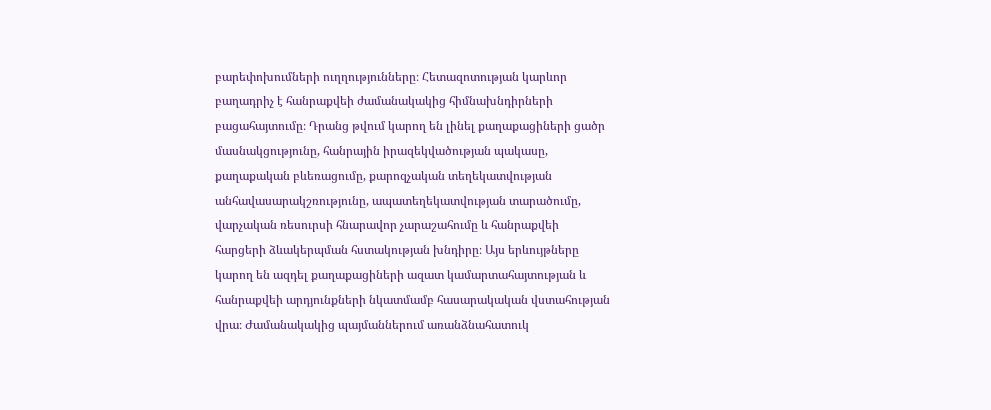բարեփոխումների ուղղությունները։ Հետազոտության կարևոր բաղադրիչ է հանրաքվեի ժամանակակից հիմնախնդիրների բացահայտումը։ Դրանց թվում կարող են լինել քաղաքացիների ցածր մասնակցությունը, հանրային իրազեկվածության պակասը, քաղաքական բևեռացումը, քարոզչական տեղեկատվության անհավասարակշռությունը, ապատեղեկատվության տարածումը, վարչական ռեսուրսի հնարավոր չարաշահումը և հանրաքվեի հարցերի ձևակերպման հստակության խնդիրը։ Այս երևույթները կարող են ազդել քաղաքացիների ազատ կամարտահայտության և հանրաքվեի արդյունքների նկատմամբ հասարակական վստահության վրա։ Ժամանակակից պայմաններում առանձնահատուկ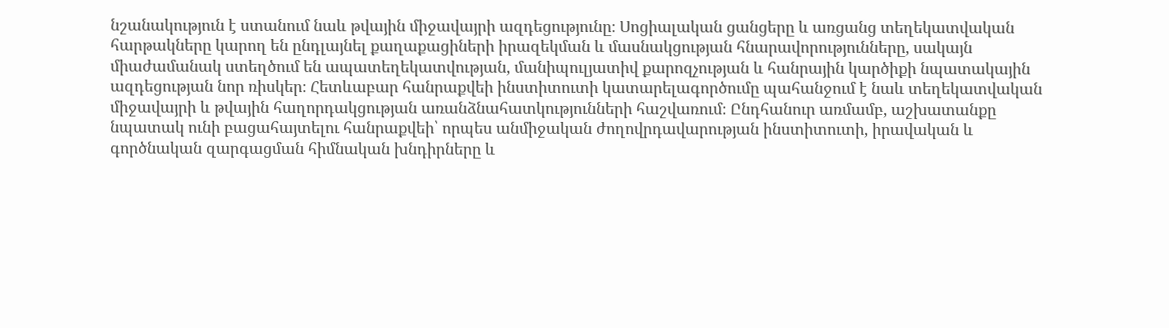նշանակություն է ստանում նաև թվային միջավայրի ազդեցությունը։ Սոցիալական ցանցերը և առցանց տեղեկատվական հարթակները կարող են ընդլայնել քաղաքացիների իրազեկման և մասնակցության հնարավորությունները, սակայն միաժամանակ ստեղծում են ապատեղեկատվության, մանիպուլյատիվ քարոզչության և հանրային կարծիքի նպատակային ազդեցության նոր ռիսկեր։ Հետևաբար հանրաքվեի ինստիտուտի կատարելագործումը պահանջում է նաև տեղեկատվական միջավայրի և թվային հաղորդակցության առանձնահատկությունների հաշվառում։ Ընդհանուր առմամբ, աշխատանքը նպատակ ունի բացահայտելու հանրաքվեի՝ որպես անմիջական ժողովրդավարության ինստիտուտի, իրավական և գործնական զարգացման հիմնական խնդիրները և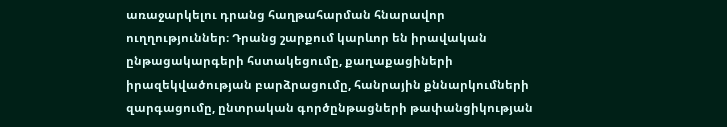առաջարկելու դրանց հաղթահարման հնարավոր ուղղություններ։ Դրանց շարքում կարևոր են իրավական ընթացակարգերի հստակեցումը, քաղաքացիների իրազեկվածության բարձրացումը, հանրային քննարկումների զարգացումը, ընտրական գործընթացների թափանցիկության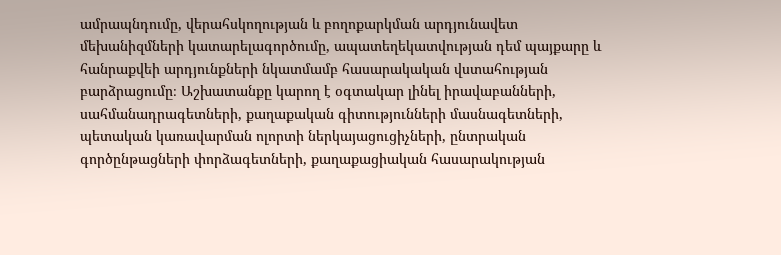ամրապնդումը, վերահսկողության և բողոքարկման արդյունավետ մեխանիզմների կատարելագործումը, ապատեղեկատվության դեմ պայքարը և հանրաքվեի արդյունքների նկատմամբ հասարակական վստահության բարձրացումը։ Աշխատանքը կարող է օգտակար լինել իրավաբանների, սահմանադրագետների, քաղաքական գիտությունների մասնագետների, պետական կառավարման ոլորտի ներկայացուցիչների, ընտրական գործընթացների փորձագետների, քաղաքացիական հասարակության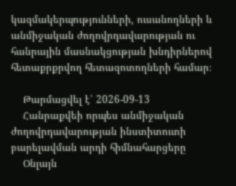կազմակերպությունների, ուսանողների և անմիջական ժողովրդավարության ու հանրային մասնակցության խնդիրներով հետաքրքրվող հետազոտողների համար։

    Թարմացվել է՝ 2026-09-13
    Հանրաքվեի որպես անմիջական ժողովրդավարության ինստիտուտի բարելավման արդի հիմնահարցերը
    Օնլայն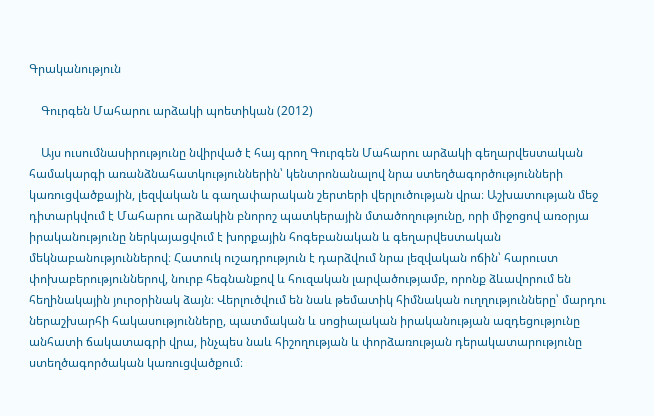Գրականություն

    Գուրգեն Մահարու արձակի պոետիկան (2012)

    Այս ուսումնասիրությունը նվիրված է հայ գրող Գուրգեն Մահարու արձակի գեղարվեստական համակարգի առանձնահատկություններին՝ կենտրոնանալով նրա ստեղծագործությունների կառուցվածքային, լեզվական և գաղափարական շերտերի վերլուծության վրա։ Աշխատության մեջ դիտարկվում է Մահարու արձակին բնորոշ պատկերային մտածողությունը, որի միջոցով առօրյա իրականությունը ներկայացվում է խորքային հոգեբանական և գեղարվեստական մեկնաբանություններով։ Հատուկ ուշադրություն է դարձվում նրա լեզվական ոճին՝ հարուստ փոխաբերություններով, նուրբ հեգնանքով և հուզական լարվածությամբ, որոնք ձևավորում են հեղինակային յուրօրինակ ձայն։ Վերլուծվում են նաև թեմատիկ հիմնական ուղղությունները՝ մարդու ներաշխարհի հակասությունները, պատմական և սոցիալական իրականության ազդեցությունը անհատի ճակատագրի վրա, ինչպես նաև հիշողության և փորձառության դերակատարությունը ստեղծագործական կառուցվածքում։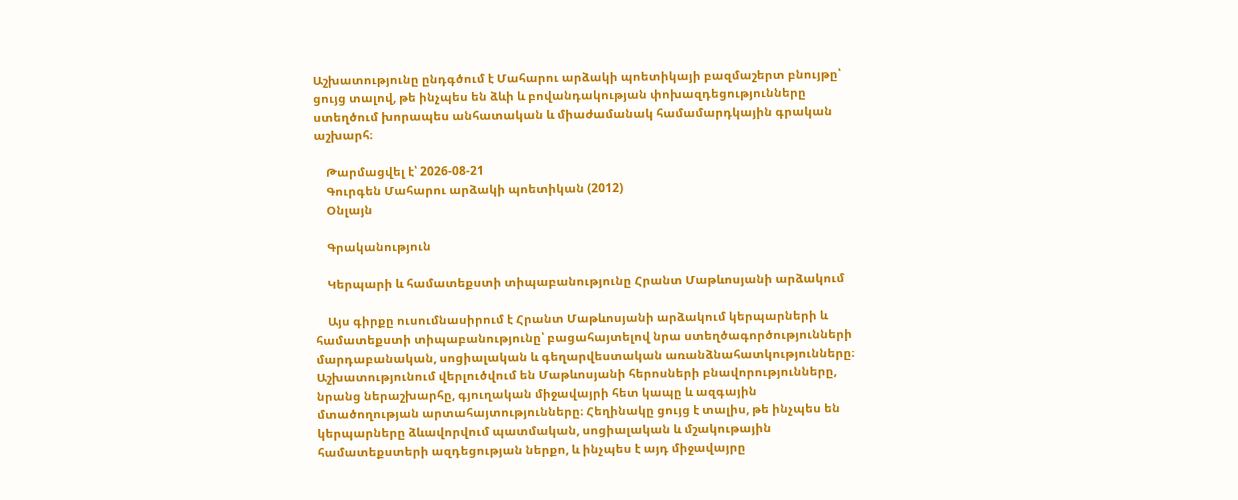Աշխատությունը ընդգծում է Մահարու արձակի պոետիկայի բազմաշերտ բնույթը՝ ցույց տալով, թե ինչպես են ձևի և բովանդակության փոխազդեցությունները ստեղծում խորապես անհատական և միաժամանակ համամարդկային գրական աշխարհ։

    Թարմացվել է՝ 2026-08-21
    Գուրգեն Մահարու արձակի պոետիկան (2012)
    Օնլայն

    Գրականություն

    Կերպարի և համատեքստի տիպաբանությունը Հրանտ Մաթևոսյանի արձակում

    Այս գիրքը ուսումնասիրում է Հրանտ Մաթևոսյանի արձակում կերպարների և համատեքստի տիպաբանությունը՝ բացահայտելով նրա ստեղծագործությունների մարդաբանական, սոցիալական և գեղարվեստական առանձնահատկությունները։ Աշխատությունում վերլուծվում են Մաթևոսյանի հերոսների բնավորությունները, նրանց ներաշխարհը, գյուղական միջավայրի հետ կապը և ազգային մտածողության արտահայտությունները։ Հեղինակը ցույց է տալիս, թե ինչպես են կերպարները ձևավորվում պատմական, սոցիալական և մշակութային համատեքստերի ազդեցության ներքո, և ինչպես է այդ միջավայրը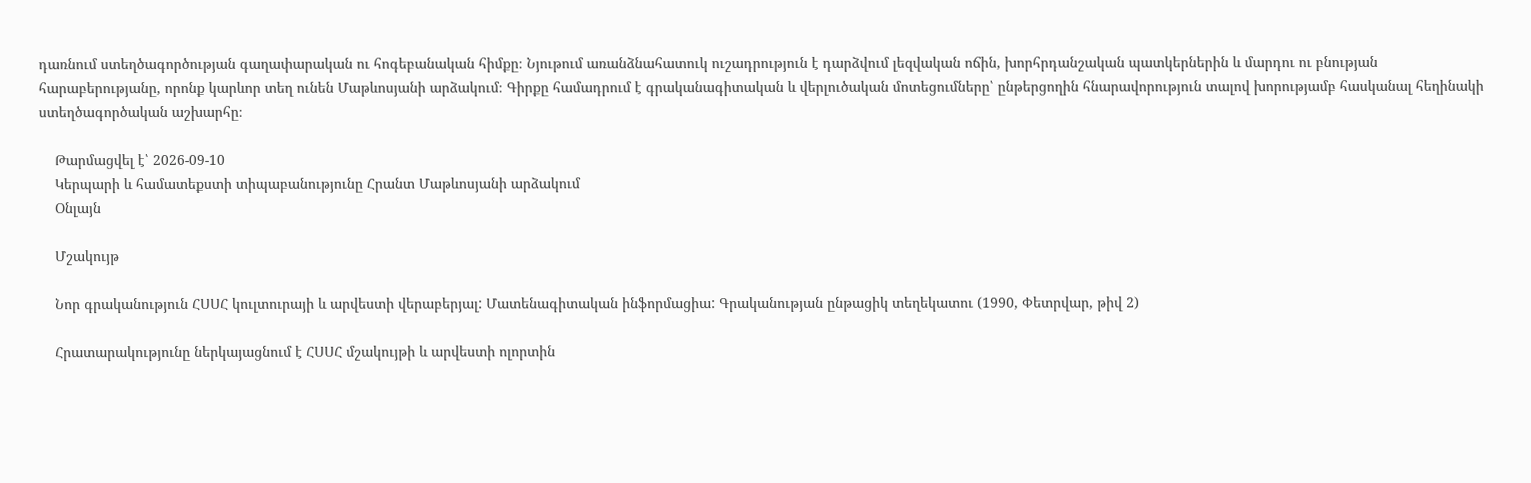դառնում ստեղծագործության գաղափարական ու հոգեբանական հիմքը։ Նյութում առանձնահատուկ ուշադրություն է դարձվում լեզվական ոճին, խորհրդանշական պատկերներին և մարդու ու բնության հարաբերությանը, որոնք կարևոր տեղ ունեն Մաթևոսյանի արձակում։ Գիրքը համադրում է գրականագիտական և վերլուծական մոտեցումները՝ ընթերցողին հնարավորություն տալով խորությամբ հասկանալ հեղինակի ստեղծագործական աշխարհը։

    Թարմացվել է՝ 2026-09-10
    Կերպարի և համատեքստի տիպաբանությունը Հրանտ Մաթևոսյանի արձակում
    Օնլայն

    Մշակույթ

    Նոր գրականություն ՀՍՍՀ կուլտուրայի և արվեստի վերաբերյալ: Մատենագիտական ինֆորմացիա: Գրականության ընթացիկ տեղեկատու (1990, Փետրվար, թիվ 2)

    Հրատարակությունը ներկայացնում է ՀՍՍՀ մշակույթի և արվեստի ոլորտին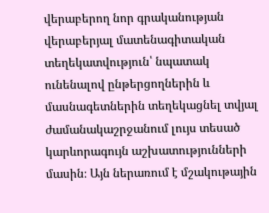վերաբերող նոր գրականության վերաբերյալ մատենագիտական տեղեկատվություն՝ նպատակ ունենալով ընթերցողներին և մասնագետներին տեղեկացնել տվյալ ժամանակաշրջանում լույս տեսած կարևորագույն աշխատությունների մասին։ Այն ներառում է մշակութային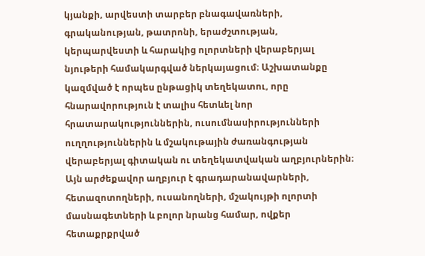կյանքի, արվեստի տարբեր բնագավառների, գրականության, թատրոնի, երաժշտության, կերպարվեստի և հարակից ոլորտների վերաբերյալ նյութերի համակարգված ներկայացում։ Աշխատանքը կազմված է որպես ընթացիկ տեղեկատու, որը հնարավորություն է տալիս հետևել նոր հրատարակություններին, ուսումնասիրությունների ուղղություններին և մշակութային ժառանգության վերաբերյալ գիտական ու տեղեկատվական աղբյուրներին։ Այն արժեքավոր աղբյուր է գրադարանավարների, հետազոտողների, ուսանողների, մշակույթի ոլորտի մասնագետների և բոլոր նրանց համար, ովքեր հետաքրքրված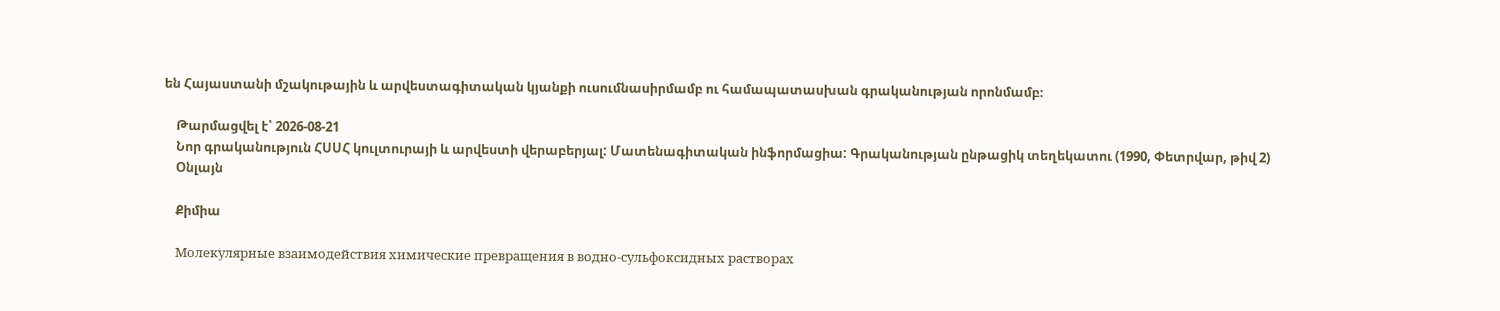են Հայաստանի մշակութային և արվեստագիտական կյանքի ուսումնասիրմամբ ու համապատասխան գրականության որոնմամբ։

    Թարմացվել է՝ 2026-08-21
    Նոր գրականություն ՀՍՍՀ կուլտուրայի և արվեստի վերաբերյալ: Մատենագիտական ինֆորմացիա: Գրականության ընթացիկ տեղեկատու (1990, Փետրվար, թիվ 2)
    Օնլայն

    Քիմիա

    Молекулярные взаимодействия химические превращения в водно-сульфоксидных растворах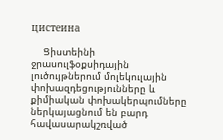цистеина

    Ցիստեինի ջրասուլֆօքսիդային լուծույթներում մոլեկուլային փոխազդեցությունները և քիմիական փոխակերպումները ներկայացնում են բարդ հավասարակշռված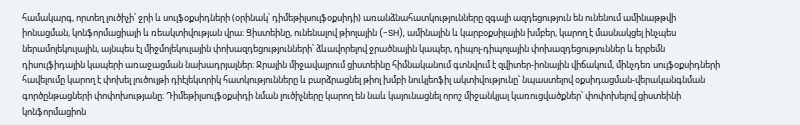համակարգ, որտեղ լուծիչի՝ ջրի և սուլֆօքսիդների (օրինակ՝ դիմեթիլսուլֆօքսիդի) առանձնահատկությունները զգալի ազդեցություն են ունենում ամինաթթվի իոնացման, կոնֆորմացիայի և ռեակտիվության վրա։ Ցիստեինը, ունենալով թիոլային (-SH), ամինային և կարբօքսիլային խմբեր, կարող է մասնակցել ինչպես ներամոլեկուլային, այնպես էլ միջմոլեկուլային փոխազդեցությունների՝ ձևավորելով ջրածնային կապեր, դիպոլ-դիպոլային փոխազդեցություններ և երբեմն դիսուլֆիդային կապերի առաջացման նախադրյալներ։ Ջրային միջավայրում ցիստեինը հիմնականում գտնվում է զվիտեր-իոնային վիճակում, մինչդեռ սուլֆօքսիդների հավելումը կարող է փոխել լուծույթի դիէլեկտրիկ հատկությունները և բարձրացնել թիոլ խմբի նուկլեոֆիլ ակտիվությունը՝ նպաստելով օքսիդացման-վերականգնման գործընթացների փոփոխությանը։ Դիմեթիլսուլֆօքսիդի նման լուծիչները կարող են նաև կայունացնել որոշ միջանկյալ կառուցվածքներ՝ փոփոխելով ցիստեինի կոնֆորմացիոն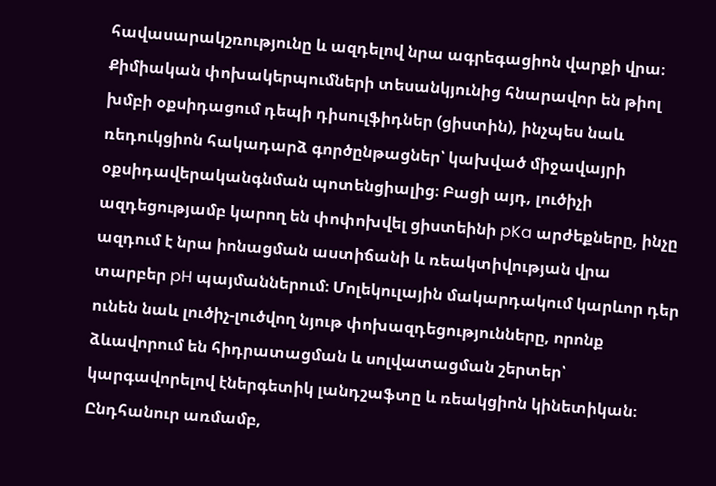հավասարակշռությունը և ազդելով նրա ագրեգացիոն վարքի վրա։ Քիմիական փոխակերպումների տեսանկյունից հնարավոր են թիոլ խմբի օքսիդացում դեպի դիսուլֆիդներ (ցիստին), ինչպես նաև ռեդուկցիոն հակադարձ գործընթացներ՝ կախված միջավայրի օքսիդավերականգնման պոտենցիալից։ Բացի այդ, լուծիչի ազդեցությամբ կարող են փոփոխվել ցիստեինի pKa արժեքները, ինչը ազդում է նրա իոնացման աստիճանի և ռեակտիվության վրա տարբեր pH պայմաններում։ Մոլեկուլային մակարդակում կարևոր դեր ունեն նաև լուծիչ-լուծվող նյութ փոխազդեցությունները, որոնք ձևավորում են հիդրատացման և սոլվատացման շերտեր՝ կարգավորելով էներգետիկ լանդշաֆտը և ռեակցիոն կինետիկան։ Ընդհանուր առմամբ,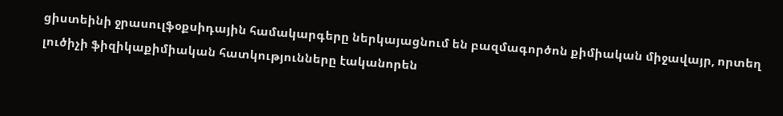ցիստեինի ջրասուլֆօքսիդային համակարգերը ներկայացնում են բազմագործոն քիմիական միջավայր, որտեղ լուծիչի ֆիզիկաքիմիական հատկությունները էականորեն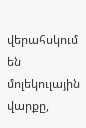վերահսկում են մոլեկուլային վարքը,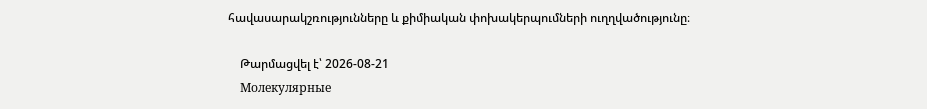հավասարակշռությունները և քիմիական փոխակերպումների ուղղվածությունը։

    Թարմացվել է՝ 2026-08-21
    Молекулярные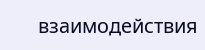взаимодействия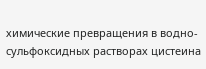химические превращения в водно-сульфоксидных растворах цистеина